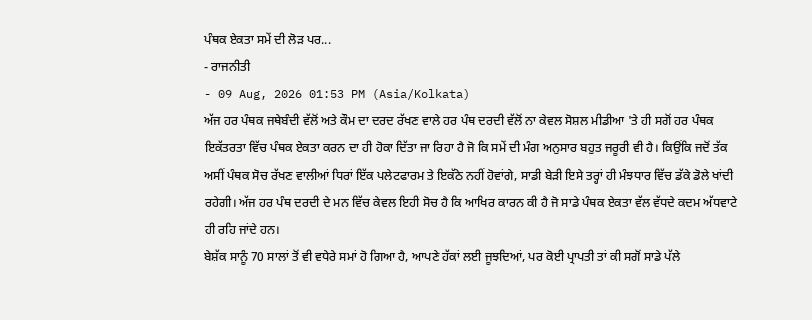ਪੰਥਕ ਏਕਤਾ ਸਮੇਂ ਦੀ ਲੋੜ ਪਰ...
- ਰਾਜਨੀਤੀ
- 09 Aug, 2026 01:53 PM (Asia/Kolkata)
ਅੱਜ ਹਰ ਪੰਥਕ ਜਥੇਬੰਦੀ ਵੱਲੋਂ ਅਤੇ ਕੌਮ ਦਾ ਦਰਦ ਰੱਖਣ ਵਾਲੇ ਹਰ ਪੰਥ ਦਰਦੀ ਵੱਲੋਂ ਨਾ ਕੇਵਲ ਸੋਸ਼ਲ ਮੀਡੀਆ 'ਤੇ ਹੀ ਸਗੋਂ ਹਰ ਪੰਥਕ ਇਕੱਤਰਤਾ ਵਿੱਚ ਪੰਥਕ ਏਕਤਾ ਕਰਨ ਦਾ ਹੀ ਹੋਕਾ ਦਿੱਤਾ ਜਾ ਰਿਹਾ ਹੈ ਜੋ ਕਿ ਸਮੇਂ ਦੀ ਮੰਗ ਅਨੁਸਾਰ ਬਹੁਤ ਜਰੂਰੀ ਵੀ ਹੈ। ਕਿਉਂਕਿ ਜਦੋਂ ਤੱਕ ਅਸੀਂ ਪੰਥਕ ਸੋਚ ਰੱਖਣ ਵਾਲੀਆਂ ਧਿਰਾਂ ਇੱਕ ਪਲੇਟਫਾਰਮ ਤੇ ਇਕੱਠੇ ਨਹੀਂ ਹੋਵਾਂਗੇ, ਸਾਡੀ ਬੇੜੀ ਇਸੇ ਤਰ੍ਹਾਂ ਹੀ ਮੰਝਧਾਰ ਵਿੱਚ ਡੱਕੇ ਡੋਲੇ ਖਾਂਦੀ ਰਹੇਗੀ। ਅੱਜ ਹਰ ਪੰਥ ਦਰਦੀ ਦੇ ਮਨ ਵਿੱਚ ਕੇਵਲ ਇਹੀ ਸੋਚ ਹੈ ਕਿ ਆਖਿਰ ਕਾਰਨ ਕੀ ਹੈ ਜੋ ਸਾਡੇ ਪੰਥਕ ਏਕਤਾ ਵੱਲ ਵੱਧਦੇ ਕਦਮ ਅੱਧਵਾਟੇ ਹੀ ਰਹਿ ਜਾਂਦੇ ਹਨ।
ਬੇਸ਼ੱਕ ਸਾਨੂੰ 70 ਸਾਲਾਂ ਤੋਂ ਵੀ ਵਧੇਰੇ ਸਮਾਂ ਹੋ ਗਿਆ ਹੈ, ਆਪਣੇ ਹੱਕਾਂ ਲਈ ਜੂਝਦਿਆਂ, ਪਰ ਕੋਈ ਪ੍ਰਾਪਤੀ ਤਾਂ ਕੀ ਸਗੋਂ ਸਾਡੇ ਪੱਲੇ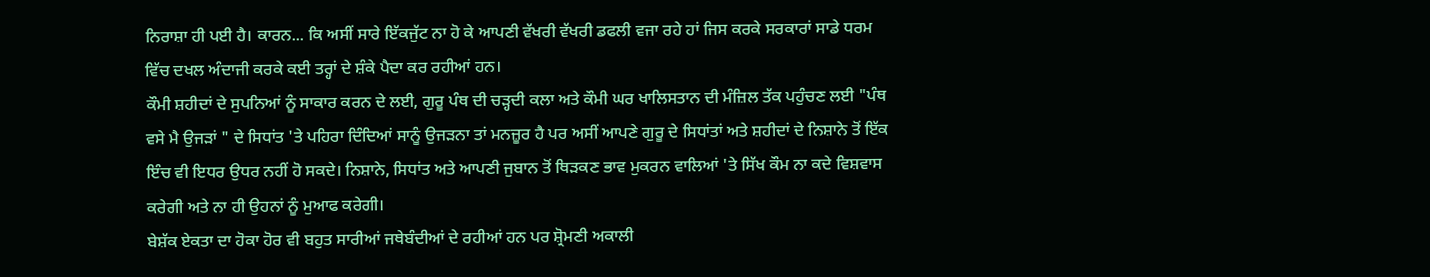ਨਿਰਾਸ਼ਾ ਹੀ ਪਈ ਹੈ। ਕਾਰਨ... ਕਿ ਅਸੀਂ ਸਾਰੇ ਇੱਕਜੁੱਟ ਨਾ ਹੋ ਕੇ ਆਪਣੀ ਵੱਖਰੀ ਵੱਖਰੀ ਡਫਲੀ ਵਜਾ ਰਹੇ ਹਾਂ ਜਿਸ ਕਰਕੇ ਸਰਕਾਰਾਂ ਸਾਡੇ ਧਰਮ ਵਿੱਚ ਦਖਲ ਅੰਦਾਜੀ ਕਰਕੇ ਕਈ ਤਰ੍ਹਾਂ ਦੇ ਸ਼ੰਕੇ ਪੈਦਾ ਕਰ ਰਹੀਆਂ ਹਨ।
ਕੌਮੀ ਸ਼ਹੀਦਾਂ ਦੇ ਸੁਪਨਿਆਂ ਨੂੰ ਸਾਕਾਰ ਕਰਨ ਦੇ ਲਈ, ਗੁਰੂ ਪੰਥ ਦੀ ਚੜ੍ਹਦੀ ਕਲਾ ਅਤੇ ਕੌਮੀ ਘਰ ਖਾਲਿਸਤਾਨ ਦੀ ਮੰਜ਼ਿਲ ਤੱਕ ਪਹੁੰਚਣ ਲਈ "ਪੰਥ ਵਸੇ ਮੈ ਉਜੜਾਂ " ਦੇ ਸਿਧਾਂਤ 'ਤੇ ਪਹਿਰਾ ਦਿੰਦਿਆਂ ਸਾਨੂੰ ਉਜੜਨਾ ਤਾਂ ਮਨਜ਼ੂਰ ਹੈ ਪਰ ਅਸੀਂ ਆਪਣੇ ਗੁਰੂ ਦੇ ਸਿਧਾਂਤਾਂ ਅਤੇ ਸ਼ਹੀਦਾਂ ਦੇ ਨਿਸ਼ਾਨੇ ਤੋਂ ਇੱਕ ਇੰਚ ਵੀ ਇਧਰ ਉਧਰ ਨਹੀਂ ਹੋ ਸਕਦੇ। ਨਿਸ਼ਾਨੇ, ਸਿਧਾਂਤ ਅਤੇ ਆਪਣੀ ਜੁਬਾਨ ਤੋਂ ਥਿੜਕਣ ਭਾਵ ਮੁਕਰਨ ਵਾਲਿਆਂ 'ਤੇ ਸਿੱਖ ਕੌਮ ਨਾ ਕਦੇ ਵਿਸ਼ਵਾਸ ਕਰੇਗੀ ਅਤੇ ਨਾ ਹੀ ਉਹਨਾਂ ਨੂੰ ਮੁਆਫ ਕਰੇਗੀ।
ਬੇਸ਼ੱਕ ਏਕਤਾ ਦਾ ਹੋਕਾ ਹੋਰ ਵੀ ਬਹੁਤ ਸਾਰੀਆਂ ਜਥੇਬੰਦੀਆਂ ਦੇ ਰਹੀਆਂ ਹਨ ਪਰ ਸ਼੍ਰੋਮਣੀ ਅਕਾਲੀ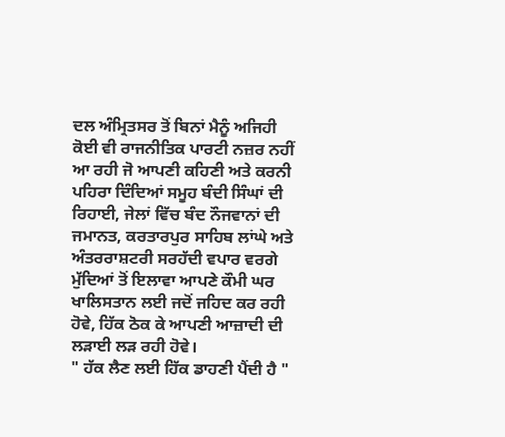ਦਲ ਅੰਮ੍ਰਿਤਸਰ ਤੋਂ ਬਿਨਾਂ ਮੈਨੂੰ ਅਜਿਹੀ ਕੋਈ ਵੀ ਰਾਜਨੀਤਿਕ ਪਾਰਟੀ ਨਜ਼ਰ ਨਹੀਂ ਆ ਰਹੀ ਜੋ ਆਪਣੀ ਕਹਿਣੀ ਅਤੇ ਕਰਨੀ ਪਹਿਰਾ ਦਿੰਦਿਆਂ ਸਮੂਹ ਬੰਦੀ ਸਿੰਘਾਂ ਦੀ ਰਿਹਾਈ, ਜੇਲਾਂ ਵਿੱਚ ਬੰਦ ਨੌਜਵਾਨਾਂ ਦੀ ਜਮਾਨਤ, ਕਰਤਾਰਪੁਰ ਸਾਹਿਬ ਲਾਂਘੇ ਅਤੇ ਅੰਤਰਰਾਸ਼ਟਰੀ ਸਰਹੱਦੀ ਵਪਾਰ ਵਰਗੇ ਮੁੱਦਿਆਂ ਤੋਂ ਇਲਾਵਾ ਆਪਣੇ ਕੌਮੀ ਘਰ ਖਾਲਿਸਤਾਨ ਲਈ ਜਦੋਂ ਜਹਿਦ ਕਰ ਰਹੀ ਹੋਵੇ, ਹਿੱਕ ਠੋਕ ਕੇ ਆਪਣੀ ਆਜ਼ਾਦੀ ਦੀ ਲੜਾਈ ਲੜ ਰਹੀ ਹੋਵੇ।
" ਹੱਕ ਲੈਣ ਲਈ ਹਿੱਕ ਡਾਹਣੀ ਪੈਂਦੀ ਹੈ "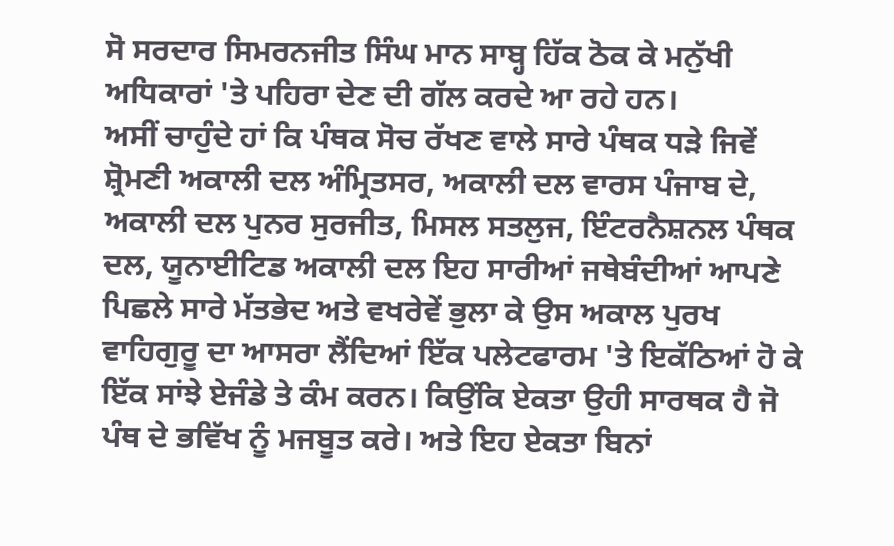ਸੋ ਸਰਦਾਰ ਸਿਮਰਨਜੀਤ ਸਿੰਘ ਮਾਨ ਸਾਬ੍ਹ ਹਿੱਕ ਠੋਕ ਕੇ ਮਨੁੱਖੀ ਅਧਿਕਾਰਾਂ 'ਤੇ ਪਹਿਰਾ ਦੇਣ ਦੀ ਗੱਲ ਕਰਦੇ ਆ ਰਹੇ ਹਨ।
ਅਸੀਂ ਚਾਹੁੰਦੇ ਹਾਂ ਕਿ ਪੰਥਕ ਸੋਚ ਰੱਖਣ ਵਾਲੇ ਸਾਰੇ ਪੰਥਕ ਧੜੇ ਜਿਵੇਂ ਸ਼੍ਰੋਮਣੀ ਅਕਾਲੀ ਦਲ ਅੰਮ੍ਰਿਤਸਰ, ਅਕਾਲੀ ਦਲ ਵਾਰਸ ਪੰਜਾਬ ਦੇ, ਅਕਾਲੀ ਦਲ ਪੁਨਰ ਸੁਰਜੀਤ, ਮਿਸਲ ਸਤਲੁਜ, ਇੰਟਰਨੈਸ਼ਨਲ ਪੰਥਕ ਦਲ, ਯੂਨਾਈਟਿਡ ਅਕਾਲੀ ਦਲ ਇਹ ਸਾਰੀਆਂ ਜਥੇਬੰਦੀਆਂ ਆਪਣੇ ਪਿਛਲੇ ਸਾਰੇ ਮੱਤਭੇਦ ਅਤੇ ਵਖਰੇਵੇਂ ਭੁਲਾ ਕੇ ਉਸ ਅਕਾਲ ਪੁਰਖ ਵਾਹਿਗੁਰੂ ਦਾ ਆਸਰਾ ਲੈਂਦਿਆਂ ਇੱਕ ਪਲੇਟਫਾਰਮ 'ਤੇ ਇਕੱਠਿਆਂ ਹੋ ਕੇ ਇੱਕ ਸਾਂਝੇ ਏਜੰਡੇ ਤੇ ਕੰਮ ਕਰਨ। ਕਿਉਂਕਿ ਏਕਤਾ ਉਹੀ ਸਾਰਥਕ ਹੈ ਜੋ ਪੰਥ ਦੇ ਭਵਿੱਖ ਨੂੰ ਮਜਬੂਤ ਕਰੇ। ਅਤੇ ਇਹ ਏਕਤਾ ਬਿਨਾਂ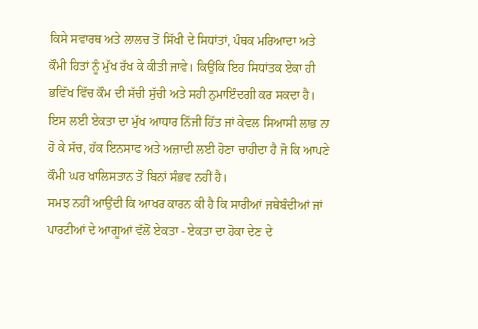ਕਿਸੇ ਸਵਾਰਥ ਅਤੇ ਲਾਲਚ ਤੋਂ ਸਿੱਖੀ ਦੇ ਸਿਧਾਂਤਾਂ, ਪੰਥਕ ਮਰਿਆਦਾ ਅਤੇ ਕੌਮੀ ਹਿਤਾਂ ਨੂੰ ਮੁੱਖ ਰੱਖ ਕੇ ਕੀਤੀ ਜਾਵੇ। ਕਿਉਂਕਿ ਇਹ ਸਿਧਾਂਤਕ ਏਕਾ ਹੀ ਭਵਿੱਖ ਵਿੱਚ ਕੌਮ ਦੀ ਸੱਚੀ ਸੁੱਚੀ ਅਤੇ ਸਹੀ ਨੁਮਾਇੰਦਗੀ ਕਰ ਸਕਦਾ ਹੈ। ਇਸ ਲਈ ਏਕਤਾ ਦਾ ਮੁੱਖ ਆਧਾਰ ਨਿੱਜੀ ਹਿੱਤ ਜਾਂ ਕੇਵਲ ਸਿਆਸੀ ਲਾਭ ਨਾ ਹੋ ਕੇ ਸੱਚ, ਹੱਕ ਇਨਸਾਫ ਅਤੇ ਅਜ਼ਾਦੀ ਲਈ ਹੋਣਾ ਚਾਹੀਦਾ ਹੈ ਜੋ ਕਿ ਆਪਣੇ ਕੌਮੀ ਘਰ ਖਾਲਿਸਤਾਨ ਤੋਂ ਬਿਨਾਂ ਸੰਭਵ ਨਹੀਂ ਹੈ।
ਸਮਝ ਨਹੀਂ ਆਉਂਦੀ ਕਿ ਆਖਰ ਕਾਰਨ ਕੀ ਹੈ ਕਿ ਸਾਰੀਆਂ ਜਥੇਬੰਦੀਆਂ ਜਾਂ ਪਾਰਟੀਆਂ ਦੇ ਆਗੂਆਂ ਵੱਲੋਂ ਏਕਤਾ - ਏਕਤਾ ਦਾ ਹੋਕਾ ਦੇਣ ਦੇ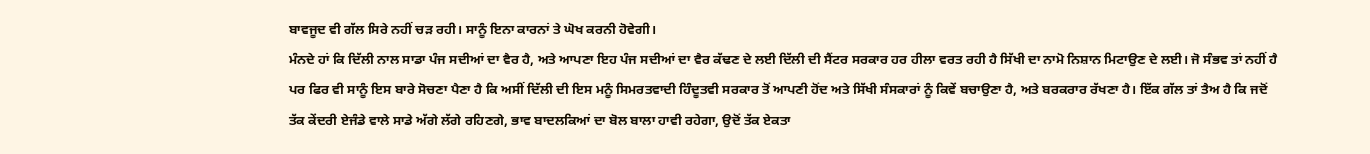ਬਾਵਜੂਦ ਵੀ ਗੱਲ ਸਿਰੇ ਨਹੀਂ ਚੜ ਰਹੀ। ਸਾਨੂੰ ਇਨਾ ਕਾਰਨਾਂ ਤੇ ਘੋਖ ਕਰਨੀ ਹੋਵੇਗੀ।
ਮੰਨਦੇ ਹਾਂ ਕਿ ਦਿੱਲੀ ਨਾਲ ਸਾਡਾ ਪੰਜ ਸਦੀਆਂ ਦਾ ਵੈਰ ਹੈ, ਅਤੇ ਆਪਣਾ ਇਹ ਪੰਜ ਸਦੀਆਂ ਦਾ ਵੈਰ ਕੱਢਣ ਦੇ ਲਈ ਦਿੱਲੀ ਦੀ ਸੈਂਟਰ ਸਰਕਾਰ ਹਰ ਹੀਲਾ ਵਰਤ ਰਹੀ ਹੈ ਸਿੱਖੀ ਦਾ ਨਾਮੋ ਨਿਸ਼ਾਨ ਮਿਟਾਉਣ ਦੇ ਲਈ। ਜੋ ਸੰਭਵ ਤਾਂ ਨਹੀਂ ਹੈ ਪਰ ਫਿਰ ਵੀ ਸਾਨੂੰ ਇਸ ਬਾਰੇ ਸੋਚਣਾ ਪੈਣਾ ਹੈ ਕਿ ਅਸੀਂ ਦਿੱਲੀ ਦੀ ਇਸ ਮਨੂੰ ਸਿਮਰਤਵਾਦੀ ਹਿੰਦੂਤਵੀ ਸਰਕਾਰ ਤੋਂ ਆਪਣੀ ਹੋਂਦ ਅਤੇ ਸਿੱਖੀ ਸੰਸਕਾਰਾਂ ਨੂੰ ਕਿਵੇਂ ਬਚਾਉਣਾ ਹੈ, ਅਤੇ ਬਰਕਰਾਰ ਰੱਖਣਾ ਹੈ। ਇੱਕ ਗੱਲ ਤਾਂ ਤੈਅ ਹੈ ਕਿ ਜਦੋਂ ਤੱਕ ਕੇਂਦਰੀ ਏਜੰਡੇ ਵਾਲੇ ਸਾਡੇ ਅੱਗੇ ਲੱਗੇ ਰਹਿਣਗੇ, ਭਾਵ ਬਾਦਲਕਿਆਂ ਦਾ ਬੋਲ ਬਾਲਾ ਹਾਵੀ ਰਹੇਗਾ, ਉਦੋਂ ਤੱਕ ਏਕਤਾ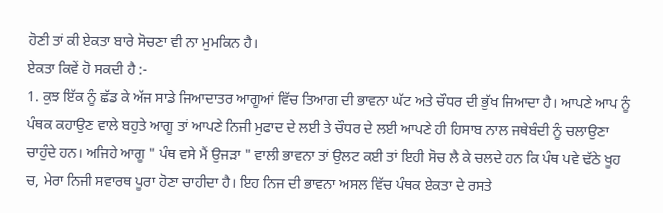ਹੋਣੀ ਤਾਂ ਕੀ ਏਕਤਾ ਬਾਰੇ ਸੋਚਣਾ ਵੀ ਨਾ ਮੁਮਕਿਨ ਹੈ।
ਏਕਤਾ ਕਿਵੇਂ ਹੋ ਸਕਦੀ ਹੈ :-
1. ਕੁਝ ਇੱਕ ਨੂੰ ਛੱਡ ਕੇ ਅੱਜ ਸਾਡੇ ਜਿਆਦਾਤਰ ਆਗੂਆਂ ਵਿੱਚ ਤਿਆਗ ਦੀ ਭਾਵਨਾ ਘੱਟ ਅਤੇ ਚੌਧਰ ਦੀ ਭੁੱਖ ਜਿਆਦਾ ਹੈ। ਆਪਣੇ ਆਪ ਨੂੰ ਪੰਥਕ ਕਹਾਉਣ ਵਾਲੇ ਬਹੁਤੇ ਆਗੂ ਤਾਂ ਆਪਣੇ ਨਿਜੀ ਮੁਫਾਦ ਦੇ ਲਈ ਤੇ ਚੌਧਰ ਦੇ ਲਈ ਆਪਣੇ ਹੀ ਹਿਸਾਬ ਨਾਲ ਜਥੇਬੰਦੀ ਨੂੰ ਚਲਾਉਣਾ ਚਾਹੁੰਦੇ ਹਨ। ਅਜਿਹੇ ਆਗੂ " ਪੰਥ ਵਸੇ ਮੈਂ ਉਜੜਾ " ਵਾਲੀ ਭਾਵਨਾ ਤਾਂ ਉਲਟ ਕਈ ਤਾਂ ਇਹੀ ਸੋਚ ਲੈ ਕੇ ਚਲਦੇ ਹਨ ਕਿ ਪੰਥ ਪਵੇ ਢੱਠੇ ਖੂਹ ਚ, ਮੇਰਾ ਨਿਜੀ ਸਵਾਰਥ ਪੂਰਾ ਹੋਣਾ ਚਾਹੀਦਾ ਹੈ। ਇਹ ਨਿਜ ਦੀ ਭਾਵਨਾ ਅਸਲ ਵਿੱਚ ਪੰਥਕ ਏਕਤਾ ਦੇ ਰਸਤੇ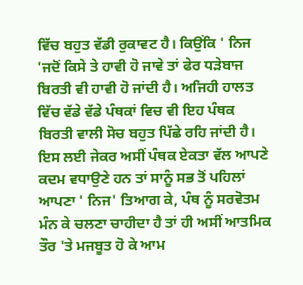ਵਿੱਚ ਬਹੁਤ ਵੱਡੀ ਰੁਕਾਵਟ ਹੈ। ਕਿਉਂਕਿ ' ਨਿਜ 'ਜਦੋਂ ਕਿਸੇ ਤੇ ਹਾਵੀ ਹੋ ਜਾਵੇ ਤਾਂ ਫੇਰ ਧੜੇਬਾਜ ਬਿਰਤੀ ਵੀ ਹਾਵੀ ਹੋ ਜਾਂਦੀ ਹੈ। ਅਜਿਹੀ ਹਾਲਤ ਵਿੱਚ ਵੱਡੇ ਵੱਡੇ ਪੰਥਕਾਂ ਵਿਚ ਵੀ ਇਹ ਪੰਥਕ ਬਿਰਤੀ ਵਾਲੀ ਸੋਚ ਬਹੁਤ ਪਿੱਛੇ ਰਹਿ ਜਾਂਦੀ ਹੈ। ਇਸ ਲਈ ਜੇਕਰ ਅਸੀਂ ਪੰਥਕ ਏਕਤਾ ਵੱਲ ਆਪਣੇ ਕਦਮ ਵਧਾਉਣੇ ਹਨ ਤਾਂ ਸਾਨੂੰ ਸਭ ਤੋਂ ਪਹਿਲਾਂ ਆਪਣਾ ' ਨਿਜ' ਤਿਆਗ ਕੇ, ਪੰਥ ਨੂੰ ਸਰਵੋਤਮ ਮੰਨ ਕੇ ਚਲਣਾ ਚਾਹੀਦਾ ਹੈ ਤਾਂ ਹੀ ਅਸੀਂ ਆਤਮਿਕ ਤੌਰ 'ਤੇ ਮਜਬੂਤ ਹੋ ਕੇ ਆਮ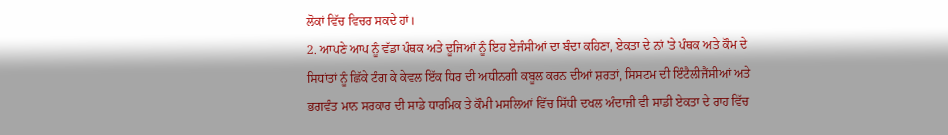ਲੋਕਾਂ ਵਿੱਚ ਵਿਚਰ ਸਕਦੇ ਹਾਂ।
2. ਆਪਣੇ ਆਪ ਨੂੰ ਵੱਡਾ ਪੰਥਕ ਅਤੇ ਦੂਜਿਆਂ ਨੂੰ ਇਹ ਏਜੰਸੀਆਂ ਦਾ ਬੰਦਾ ਕਹਿਣਾ, ਏਕਤਾ ਦੇ ਨਾਂ 'ਤੇ ਪੰਥਕ ਅਤੇ ਕੌਮ ਦੇ ਸਿਧਾਂਤਾਂ ਨੂੰ ਛਿੱਕੇ ਟੰਗ ਕੇ ਕੇਵਲ ਇੱਕ ਧਿਰ ਦੀ ਅਧੀਨਗੀ ਕਬੂਲ ਕਰਨ ਦੀਆਂ ਸ਼ਰਤਾਂ, ਸਿਸਟਮ ਦੀ ਇੰਟੈਲੀਜੈਂਸੀਆਂ ਅਤੇ ਭਗਵੰਤ ਮਾਨ ਸਰਕਾਰ ਦੀ ਸਾਡੇ ਧਾਰਮਿਕ ਤੇ ਕੌਮੀ ਮਸਲਿਆਂ ਵਿੱਚ ਸਿੱਧੀ ਦਖਲ ਅੰਦਾਜੀ ਵੀ ਸਾਡੀ ਏਕਤਾ ਦੇ ਰਾਹ ਵਿੱਚ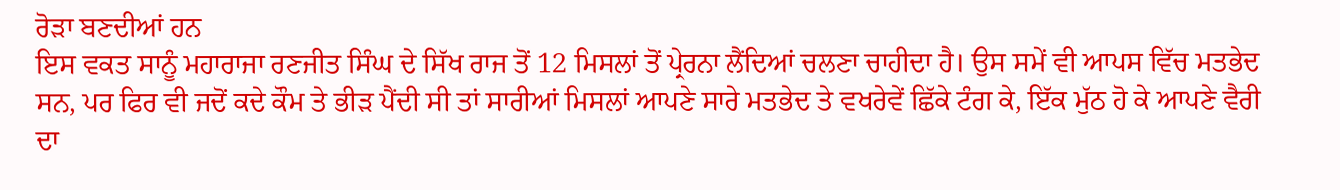ਰੋੜਾ ਬਣਦੀਆਂ ਹਨ
ਇਸ ਵਕਤ ਸਾਨੂੰ ਮਹਾਰਾਜਾ ਰਣਜੀਤ ਸਿੰਘ ਦੇ ਸਿੱਖ ਰਾਜ ਤੋਂ 12 ਮਿਸਲਾਂ ਤੋਂ ਪ੍ਰੇਰਨਾ ਲੈਂਦਿਆਂ ਚਲਣਾ ਚਾਹੀਦਾ ਹੈ। ਉਸ ਸਮੇਂ ਵੀ ਆਪਸ ਵਿੱਚ ਮਤਭੇਦ ਸਨ, ਪਰ ਫਿਰ ਵੀ ਜਦੋਂ ਕਦੇ ਕੌਮ ਤੇ ਭੀੜ ਪੈਂਦੀ ਸੀ ਤਾਂ ਸਾਰੀਆਂ ਮਿਸਲਾਂ ਆਪਣੇ ਸਾਰੇ ਮਤਭੇਦ ਤੇ ਵਖਰੇਵੇਂ ਛਿੱਕੇ ਟੰਗ ਕੇ, ਇੱਕ ਮੁੱਠ ਹੋ ਕੇ ਆਪਣੇ ਵੈਰੀ ਦਾ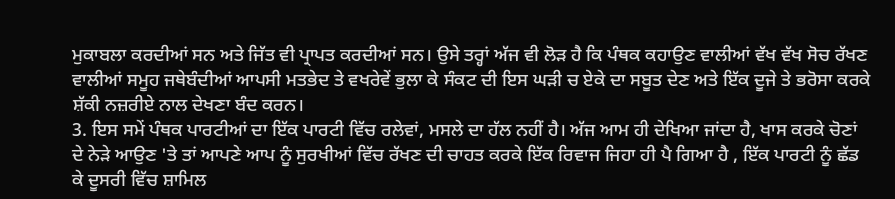ਮੁਕਾਬਲਾ ਕਰਦੀਆਂ ਸਨ ਅਤੇ ਜਿੱਤ ਵੀ ਪ੍ਰਾਪਤ ਕਰਦੀਆਂ ਸਨ। ਉਸੇ ਤਰ੍ਹਾਂ ਅੱਜ ਵੀ ਲੋੜ ਹੈ ਕਿ ਪੰਥਕ ਕਹਾਉਣ ਵਾਲੀਆਂ ਵੱਖ ਵੱਖ ਸੋਚ ਰੱਖਣ ਵਾਲੀਆਂ ਸਮੂਹ ਜਥੇਬੰਦੀਆਂ ਆਪਸੀ ਮਤਭੇਦ ਤੇ ਵਖਰੇਵੇਂ ਭੁਲਾ ਕੇ ਸੰਕਟ ਦੀ ਇਸ ਘੜੀ ਚ ਏਕੇ ਦਾ ਸਬੂਤ ਦੇਣ ਅਤੇ ਇੱਕ ਦੂਜੇ ਤੇ ਭਰੋਸਾ ਕਰਕੇ ਸ਼ੱਕੀ ਨਜ਼ਰੀਏ ਨਾਲ ਦੇਖਣਾ ਬੰਦ ਕਰਨ।
3. ਇਸ ਸਮੇਂ ਪੰਥਕ ਪਾਰਟੀਆਂ ਦਾ ਇੱਕ ਪਾਰਟੀ ਵਿੱਚ ਰਲੇਵਾਂ, ਮਸਲੇ ਦਾ ਹੱਲ ਨਹੀਂ ਹੈ। ਅੱਜ ਆਮ ਹੀ ਦੇਖਿਆ ਜਾਂਦਾ ਹੈ, ਖਾਸ ਕਰਕੇ ਚੋਣਾਂ ਦੇ ਨੇੜੇ ਆਉਣ 'ਤੇ ਤਾਂ ਆਪਣੇ ਆਪ ਨੂੰ ਸੁਰਖੀਆਂ ਵਿੱਚ ਰੱਖਣ ਦੀ ਚਾਹਤ ਕਰਕੇ ਇੱਕ ਰਿਵਾਜ ਜਿਹਾ ਹੀ ਪੈ ਗਿਆ ਹੈ , ਇੱਕ ਪਾਰਟੀ ਨੂੰ ਛੱਡ ਕੇ ਦੂਸਰੀ ਵਿੱਚ ਸ਼ਾਮਿਲ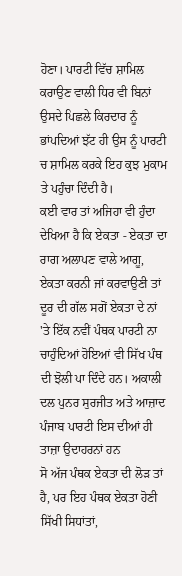ਹੋਣਾ। ਪਾਰਟੀ ਵਿੱਚ ਸ਼ਾਮਿਲ ਕਰਾਉਣ ਵਾਲੀ ਧਿਰ ਵੀ ਬਿਨਾਂ ਉਸਦੇ ਪਿਛਲੇ ਕਿਰਦਾਰ ਨੂੰ ਭਾਂਪਦਿਆਂ ਝੱਟ ਹੀ ਉਸ ਨੂੰ ਪਾਰਟੀ ਚ ਸ਼ਾਮਿਲ ਕਰਕੇ ਇਹ ਕੁਝ ਮੁਕਾਮ ਤੇ ਪਹੁੰਚਾ ਦਿੰਦੀ ਹੈ।
ਕਈ ਵਾਰ ਤਾਂ ਅਜਿਹਾ ਵੀ ਹੁੰਦਾ ਦੇਖਿਆ ਹੈ ਕਿ ਏਕਤਾ - ਏਕਤਾ ਦਾ ਰਾਗ ਅਲਾਪਣ ਵਾਲੇ ਆਗੂ, ਏਕਤਾ ਕਰਨੀ ਜਾਂ ਕਰਵਾਉਣੀ ਤਾਂ ਦੂਰ ਦੀ ਗੱਲ ਸਗੋਂ ਏਕਤਾ ਦੇ ਨਾਂ 'ਤੇ ਇੱਕ ਨਵੀਂ ਪੰਥਕ ਪਾਰਟੀ ਨਾ ਚਾਹੁੰਦਿਆਂ ਹੋਇਆਂ ਵੀ ਸਿੱਖ ਪੰਥ ਦੀ ਝੋਲੀ ਪਾ ਦਿੰਦੇ ਹਨ। ਅਕਾਲੀ ਦਲ ਪੁਨਰ ਸੁਰਜੀਤ ਅਤੇ ਆਜ਼ਾਦ ਪੰਜਾਬ ਪਾਰਟੀ ਇਸ ਦੀਆਂ ਹੀ ਤਾਜ਼ਾ ਉਦਾਹਰਨਾਂ ਹਨ
ਸੋ ਅੱਜ ਪੰਥਕ ਏਕਤਾ ਦੀ ਲੋੜ ਤਾਂ ਹੈ, ਪਰ ਇਹ ਪੰਥਕ ਏਕਤਾ ਹੋਣੀ ਸਿੱਖੀ ਸਿਧਾਂਤਾਂ,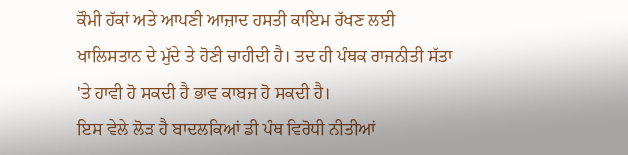ਕੌਮੀ ਹੱਕਾਂ ਅਤੇ ਆਪਣੀ ਆਜ਼ਾਦ ਹਸਤੀ ਕਾਇਮ ਰੱਖਣ ਲਈ ਖਾਲਿਸਤਾਨ ਦੇ ਮੁੱਦੇ ਤੇ ਹੋਣੀ ਚਾਹੀਦੀ ਹੈ। ਤਦ ਹੀ ਪੰਥਕ ਰਾਜਨੀਤੀ ਸੱਤਾ 'ਤੇ ਹਾਵੀ ਹੋ ਸਕਦੀ ਹੈ ਭਾਵ ਕਾਬਜ ਹੋ ਸਕਦੀ ਹੈ।
ਇਸ ਵੇਲੇ ਲੋੜ ਹੈ ਬਾਦਲਕਿਆਂ ਡੀ ਪੰਥ ਵਿਰੋਧੀ ਨੀਤੀਆਂ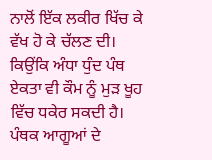ਨਾਲੋਂ ਇੱਕ ਲਕੀਰ ਖਿੱਚ ਕੇ ਵੱਖ ਹੋ ਕੇ ਚੱਲਣ ਦੀ। ਕਿਉਂਕਿ ਅੰਧਾ ਧੁੰਦ ਪੰਥ ਏਕਤਾ ਵੀ ਕੌਮ ਨੂੰ ਮੁੜ ਖੂਹ ਵਿੱਚ ਧਕੇਰ ਸਕਦੀ ਹੈ।
ਪੰਥਕ ਆਗੂਆਂ ਦੇ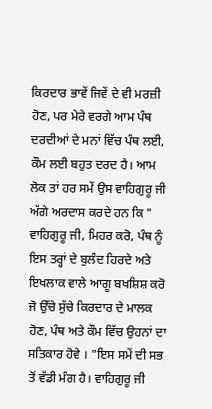ਕਿਰਦਾਰ ਭਾਵੇਂ ਜਿਵੇਂ ਦੇ ਵੀ ਮਰਜ਼ੀ ਹੋਣ, ਪਰ ਮੇਰੇ ਵਰਗੇ ਆਮ ਪੰਥ ਦਰਦੀਆਂ ਦੇ ਮਨਾਂ ਵਿੱਚ ਪੰਥ ਲਈ, ਕੌਮ ਲਈ ਬਹੁਤ ਦਰਦ ਹੈ। ਆਮ ਲੋਕ ਤਾਂ ਹਰ ਸਮੇਂ ਉਸ ਵਾਹਿਗੁਰੂ ਜੀ ਅੱਗੇ ਅਰਦਾਸ ਕਰਦੇ ਹਨ ਕਿ " ਵਾਹਿਗੁਰੂ ਜੀ, ਮਿਹਰ ਕਰੋ, ਪੰਥ ਨੂੰ ਇਸ ਤਰ੍ਹਾਂ ਦੇ ਬੁਲੰਦ ਹਿਰਦੇ ਅਤੇ ਇਖਲਾਕ ਵਾਲੇ ਆਗੂ ਬਖਸ਼ਿਸ਼ ਕਰੋ ਜੋ ਉੱਚੇ ਸੁੱਚੇ ਕਿਰਦਾਰ ਦੇ ਮਾਲਕ ਹੋਣ, ਪੰਥ ਅਤੇ ਕੌਮ ਵਿੱਚ ਉਹਨਾਂ ਦਾ ਸਤਿਕਾਰ ਹੋਵੇ । "ਇਸ ਸਮੇਂ ਦੀ ਸਭ ਤੋਂ ਵੱਡੀ ਮੰਗ ਹੈ। ਵਾਹਿਗੁਰੂ ਜੀ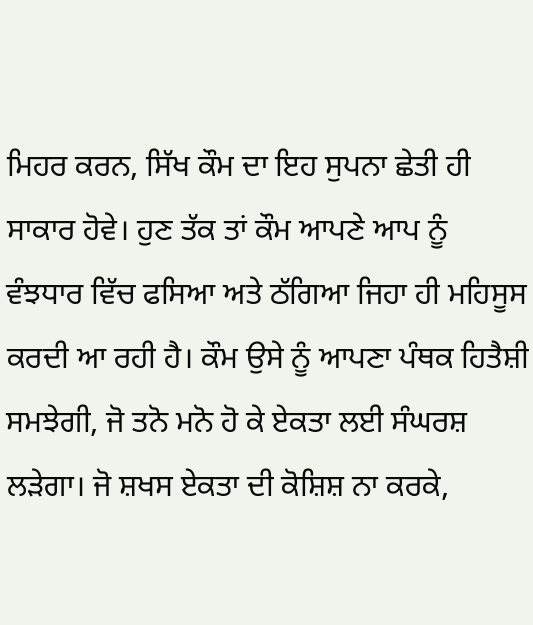ਮਿਹਰ ਕਰਨ, ਸਿੱਖ ਕੌਮ ਦਾ ਇਹ ਸੁਪਨਾ ਛੇਤੀ ਹੀ ਸਾਕਾਰ ਹੋਵੇ। ਹੁਣ ਤੱਕ ਤਾਂ ਕੌਮ ਆਪਣੇ ਆਪ ਨੂੰ ਵੰਝਧਾਰ ਵਿੱਚ ਫਸਿਆ ਅਤੇ ਠੱਗਿਆ ਜਿਹਾ ਹੀ ਮਹਿਸੂਸ ਕਰਦੀ ਆ ਰਹੀ ਹੈ। ਕੌਮ ਉਸੇ ਨੂੰ ਆਪਣਾ ਪੰਥਕ ਹਿਤੈਸ਼ੀ ਸਮਝੇਗੀ, ਜੋ ਤਨੋ ਮਨੋ ਹੋ ਕੇ ਏਕਤਾ ਲਈ ਸੰਘਰਸ਼ ਲੜੇਗਾ। ਜੋ ਸ਼ਖਸ ਏਕਤਾ ਦੀ ਕੋਸ਼ਿਸ਼ ਨਾ ਕਰਕੇ,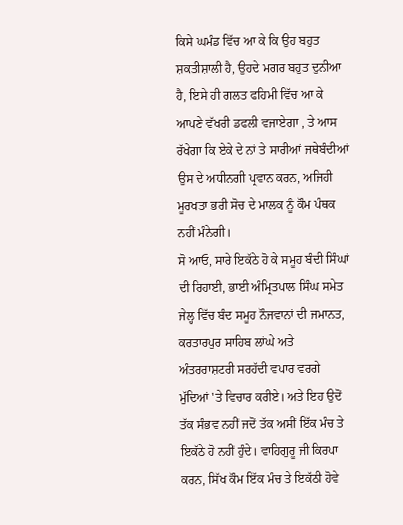ਕਿਸੇ ਘਮੰਡ ਵਿੱਚ ਆ ਕੇ ਕਿ ਉਹ ਬਹੁਤ ਸ਼ਕਤੀਸ਼ਾਲੀ ਹੈ, ਉਹਦੇ ਮਗਰ ਬਹੁਤ ਦੁਨੀਆ ਹੈ, ਇਸੇ ਹੀ ਗਲਤ ਫਹਿਮੀ ਵਿੱਚ ਆ ਕੇ ਆਪਣੇ ਵੱਖਰੀ ਡਫਲੀ ਵਜਾਏਗਾ , ਤੇ ਆਸ ਰੱਖੇਗਾ ਕਿ ਏਕੇ ਦੇ ਨਾਂ ਤੇ ਸਾਰੀਆਂ ਜਥੇਬੰਦੀਆਂ ਉਸ ਦੇ ਅਧੀਨਗੀ ਪ੍ਰਵਾਨ ਕਰਨ, ਅਜਿਹੀ ਮੂਰਖਤਾ ਭਰੀ ਸੋਚ ਦੇ ਮਾਲਕ ਨੂੰ ਕੌਮ ਪੰਥਕ ਨਹੀਂ ਮੰਨੇਗੀ।
ਸੋ ਆਓ, ਸਾਰੇ ਇਕੱਠੇ ਹੋ ਕੇ ਸਮੂਹ ਬੰਦੀ ਸਿੰਘਾਂ ਦੀ ਰਿਹਾਈ, ਭਾਈ ਅੰਮ੍ਰਿਤਪਾਲ ਸਿੰਘ ਸਮੇਤ ਜੇਲ੍ਹ ਵਿੱਚ ਬੰਦ ਸਮੂਹ ਨੌਜਵਾਨਾਂ ਦੀ ਜਮਾਨਤ, ਕਰਤਾਰਪੁਰ ਸਾਹਿਬ ਲਾਂਘੇ ਅਤੇ ਅੰਤਰਰਾਸ਼ਟਰੀ ਸਰਹੱਦੀ ਵਪਾਰ ਵਰਗੇ ਮੁੱਦਿਆਂ 'ਤੇ ਵਿਚਾਰ ਕਰੀਏ। ਅਤੇ ਇਹ ਉਦੋਂ ਤੱਕ ਸੰਭਵ ਨਹੀਂ ਜਦੋਂ ਤੱਕ ਅਸੀਂ ਇੱਕ ਮੰਚ ਤੇ ਇਕੱਠੇ ਹੋ ਨਹੀਂ ਹੁੰਦੇ। ਵਾਹਿਗੁਰੂ ਜੀ ਕਿਰਪਾ ਕਰਨ, ਸਿੱਖ ਕੌਮ ਇੱਕ ਮੰਚ ਤੇ ਇਕੱਠੀ ਹੋਵੇ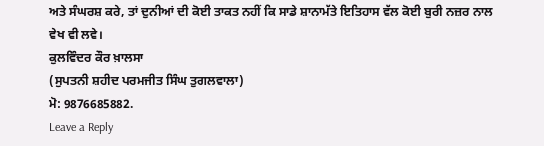ਅਤੇ ਸੰਘਰਸ਼ ਕਰੇ, ਤਾਂ ਦੁਨੀਆਂ ਦੀ ਕੋਈ ਤਾਕਤ ਨਹੀਂ ਕਿ ਸਾਡੇ ਸ਼ਾਨਾਮੱਤੇ ਇਤਿਹਾਸ ਵੱਲ ਕੋਈ ਬੁਰੀ ਨਜ਼ਰ ਨਾਲ ਵੇਖ ਵੀ ਲਵੇ।
ਕੁਲਵਿੰਦਰ ਕੌਰ ਖ਼ਾਲਸਾ
(ਸੁਪਤਨੀ ਸ਼ਹੀਦ ਪਰਮਜੀਤ ਸਿੰਘ ਤੁਗਲਵਾਲਾ)
ਮੋ: 9876685882.
Leave a Reply